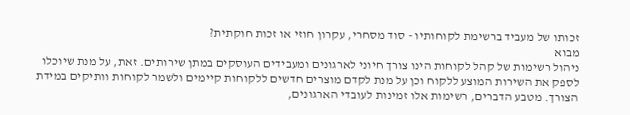זכותו של מעביד ברשימת לקוחותיו - סוד מסחרי, עקרון חוזי או זכות חוקתית?
מבוא
ניהול רשימות של קהל לקוחות הינו צורך חיוני לארגונים ומעבידים העוסקים במתן שירותים. זאת, על מנת שיוכלו לספק את השירות המוצע ללקוח וכן על מנת לקדם מוצרים חדשים ללקוחות קיימים ולשמר לקוחות וותיקים במידת הצורך. מטבע הדברים, רשימות אלו זמינות לעובדי הארגונים,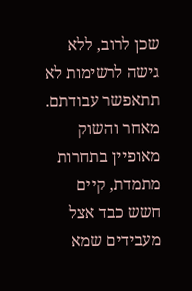שכן לרוב, ללא גישה לרשימות לא תתאפשר עבודתם.
מאחר והשוק מאופיין בתחרות מתמדת, קיים חשש כבד אצל מעבידים שמא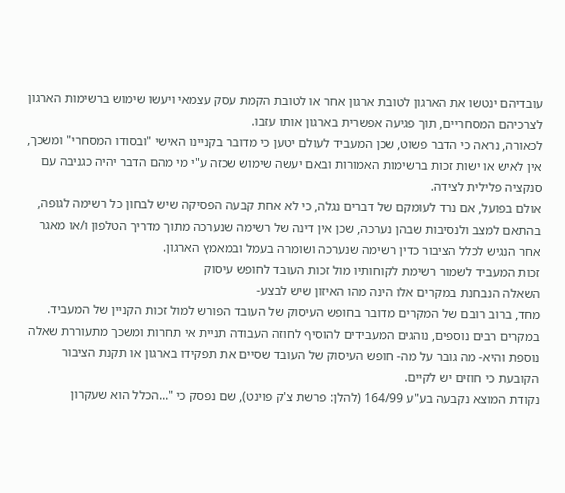עובדיהם ינטשו את הארגון לטובת ארגון אחר או לטובת הקמת עסק עצמאי ויעשו שימוש ברשימות הארגון לצרכיהם המסחריים, תוך פגיעה אפשרית בארגון אותו עזבו.
לכאורה, נראה כי הדבר פשוט, שכן המעביד לעולם יטען כי מדובר בקניינו האישי "ובסודו המסחרי" ומשכך, אין לאיש או ישות זכות ברשימות האמורות ובאם יעשה שימוש שכזה ע"י מי מהם הדבר יהיה כגניבה עם סנקציה פלילית לצידה.
אולם בפועל, אם נרד לעומקם של דברים נגלה, כי לא אחת קבעה הפסיקה שיש לבחון כל רשימה לגופה, בהתאם למצב ולנסיבות שבהן נערכה, שכן אין דינה של רשימה שנערכה מתוך מדריך הטלפון ו/או מאגר אחר הנגיש לכלל הציבור כדין רשימה שנערכה ושומרה בעמל ובמאמץ הארגון.
זכות המעביד לשמור רשימת לקוחותיו מול זכות העובד לחופש עיסוק
השאלה הנבחנת במקרים אלו הינה מהו האיזון שיש לבצע-
מחד, ברוב רובם של המקרים מדובר בחופש העיסוק של העובד הפורש למול זכות הקניין של המעביד. במקרים רבים נוספים, נוהגים המעבידים להוסיף לחוזה העבודה תניית אי תחרות ומשכך מתעוררת שאלה נוספת והיא- מה גובר על מה- חופש העיסוק של העובד שסיים את תפקידו בארגון או תקנת הציבור הקובעת כי חוזים יש לקיים.
נקודת המוצא נקבעה בע"ע 164/99 (להלן: פרשת צ'ק פוינט), שם נפסק כי "...הכלל הוא שעקרון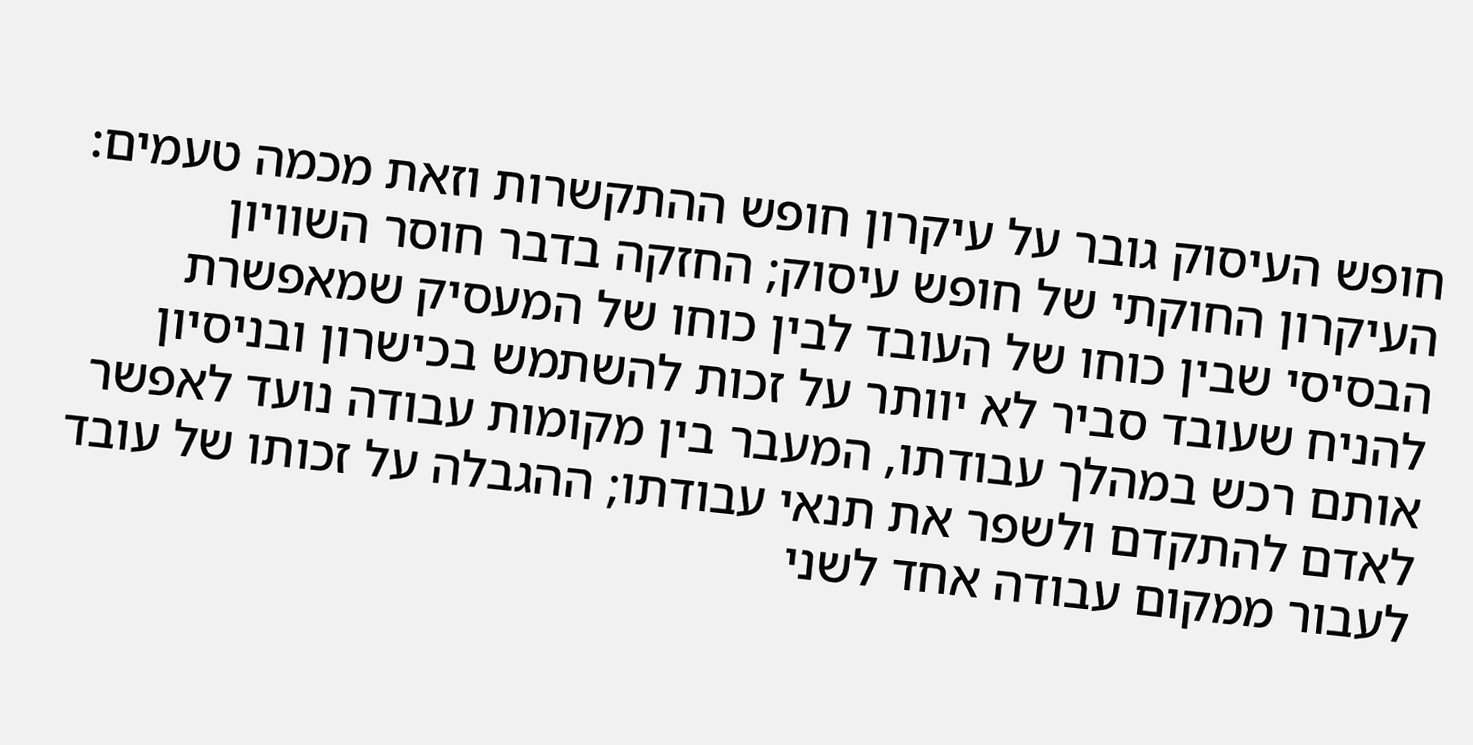חופש העיסוק גובר על עיקרון חופש ההתקשרות וזאת מכמה טעמים: העיקרון החוקתי של חופש עיסוק; החזקה בדבר חוסר השוויון הבסיסי שבין כוחו של העובד לבין כוחו של המעסיק שמאפשרת להניח שעובד סביר לא יוותר על זכות להשתמש בכישרון ובניסיון אותם רכש במהלך עבודתו, המעבר בין מקומות עבודה נועד לאפשר לאדם להתקדם ולשפר את תנאי עבודתו; ההגבלה על זכותו של עובד לעבור ממקום עבודה אחד לשני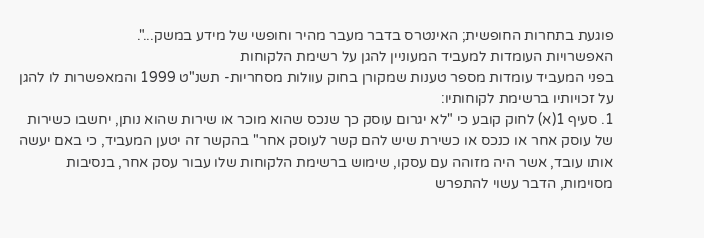פוגעת בתחרות החופשית; האינטרס בדבר מעבר מהיר וחופשי של מידע במשק...".
האפשרויות העומדות למעביד המעוניין להגן על רשימת הלקוחות
בפני המעביד עומדות מספר טענות שמקורן בחוק עוולות מסחריות- תשנ"ט 1999 והמאפשרות לו להגן על זכויותיו ברשימת לקוחותיו:
1. סעיף 1(א) לחוק קובע כי "לא יגרום עוסק כך שנכס שהוא מוכר או שירות שהוא נותן, יחשבו כשירות של עוסק אחר או כנכס או כשירת שיש להם קשר לעוסק אחר" בהקשר זה יטען המעביד, כי באם יעשה אותו עובד, אשר היה מזוהה עם עסקו, שימוש ברשימת הלקוחות שלו עבור עסק אחר, בנסיבות מסוימות, הדבר עשוי להתפרש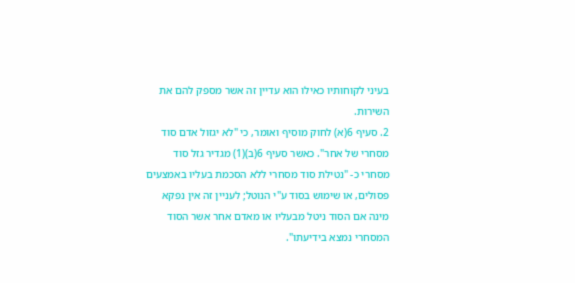בעיני לקוחותיו כאילו הוא עדיין זה אשר מספק להם את השירות.
2. סעיף 6(א) לחוק מוסיף ואומר, כי "לא יגזול אדם סוד מסחרי של אחר". כאשר סעיף 6(ב)(1) מגדיר גזל סוד מסחרי כ- "נטילת סוד מסחרי ללא הסכמת בעליו באמצעים פסולים, או שימוש בסוד ע"י הנוטל; לעניין זה אין נפקא מינה אם הסוד ניטל מבעליו או מאדם אחר אשר הסוד המסחרי נמצא בידיעתו".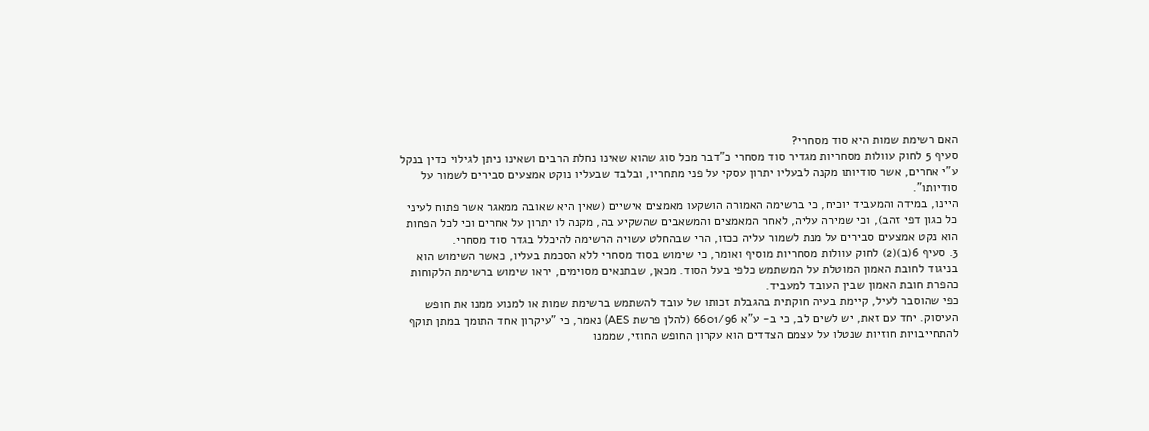האם רשימת שמות היא סוד מסחרי?
סעיף 5 לחוק עוולות מסחריות מגדיר סוד מסחרי כ"דבר מכל סוג שהוא שאינו נחלת הרבים ושאינו ניתן לגילוי כדין בנקל ע"י אחרים, אשר סודיותו מקנה לבעליו יתרון עסקי על פני מתחריו, ובלבד שבעליו נוקט אמצעים סבירים לשמור על סודיותו".
היינו, במידה והמעביד יוכיח, כי ברשימה האמורה הושקעו מאמצים אישיים (שאין היא שאובה ממאגר אשר פתוח לעיני כל כגון דפי זהב), וכי שמירה עליה, לאחר המאמצים והמשאבים שהשקיע בה, מקנה לו יתרון על אחרים וכי לכל הפחות הוא נקט אמצעים סבירים על מנת לשמור עליה ככזו, הרי שבהחלט עשויה הרשימה להיכלל בגדר סוד מסחרי.
3. סעיף 6(ב)(2) לחוק עוולות מסחריות מוסיף ואומר, כי שימוש בסוד מסחרי ללא הסכמת בעליו, כאשר השימוש הוא בניגוד לחובת האמון המוטלת על המשתמש כלפי בעל הסוד. מכאן, שבתנאים מסוימים, יראו שימוש ברשימת הלקוחות כהפרת חובת האמון שבין העובד למעביד.
כפי שהוסבר לעיל, קיימת בעיה חוקתית בהגבלת זכותו של עובד להשתמש ברשימת שמות או למנוע ממנו את חופש העיסוק. יחד עם זאת, יש לשים לב, כי ב- ע"א 6601/96 (להלן פרשת AES) נאמר, כי "עיקרון אחד התומך במתן תוקף להתחייבויות חוזיות שנטלו על עצמם הצדדים הוא עקרון החופש החוזי, שממנו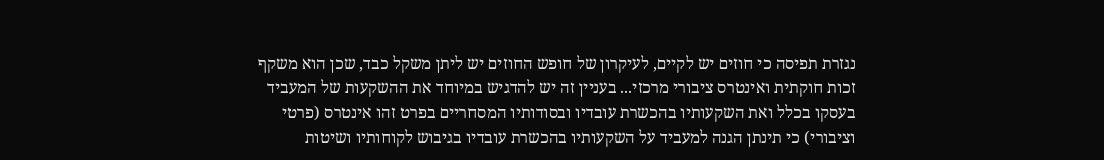נגזרת תפיסה כי חוזים יש לקיים, לעיקרון של חופש החוזים יש ליתן משקל כבד, שכן הוא משקף זכות חוקתית ואינטרס ציבורי מרכזי... בעניין זה יש להדגיש במיוחד את ההשקעות של המעביד בעסקו בכלל ואת השקעותיו בהכשרת עובדיו ובסודותיו המסחריים בפרט זהו אינטרס (פרטי וציבורי) כי תינתן הגנה למעביד על השקעותיו בהכשרת עובדיו בגיבוש לקוחותיו ושיטות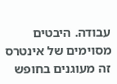עבודה. היבטים מסוימים של אינטרס זה מעוגנים בחופש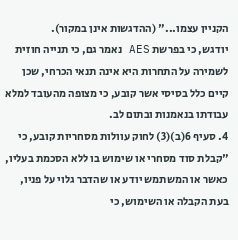הקניין עצמו..." (ההדגשות אינן במקור).
יודגש, כי בפרשת AES נאמר גם, כי תנייה חוזית לשמירה על התחרות היא אינה תנאי הכרחי, שכן קיים כלל בסיסי אשר קובע, כי מצופה מהעובד למלא עבודתו בנאמנות ובתום לב.
4. סעיף 6(ב)(3) לחוק עוולות מסחריות קובע, כי "קבלת סוד מסחרי או שימוש בו ללא הסכמת בעליו, כאשר או המשתמש יודע או שהדבר גלוי על פניו, בעת הקבלה או השימוש, כי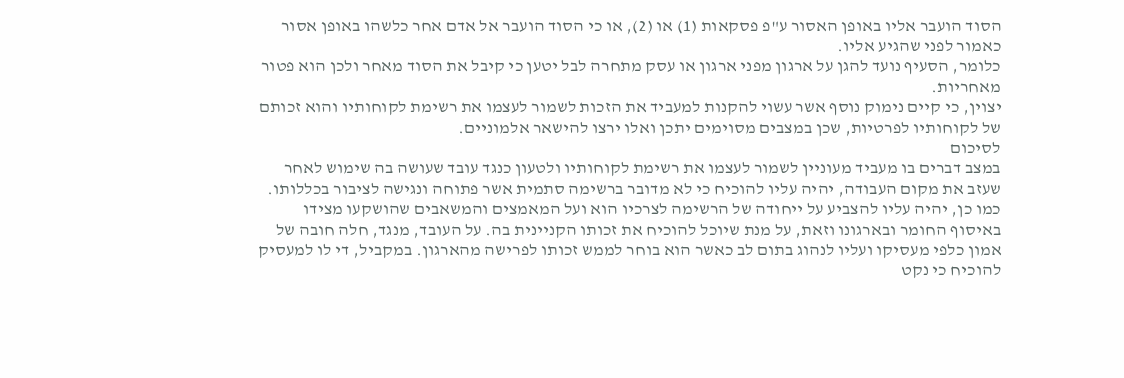הסוד הועבר אליו באופן האסור ע"פ פסקאות (1) או (2), או כי הסוד הועבר אל אדם אחר כלשהו באופן אסור כאמור לפני שהגיע אליו.
כלומר, הסעיף נועד להגן על ארגון מפני ארגון או עסק מתחרה לבל יטען כי קיבל את הסוד מאחר ולכן הוא פטור מאחריות.
יצוין, כי קיים נימוק נוסף אשר עשוי להקנות למעביד את הזכות לשמור לעצמו את רשימת לקוחותיו והוא זכותם של לקוחותיו לפרטיות, שכן במצבים מסוימים יתכן ואלו ירצו להישאר אלמוניים.
לסיכום
במצב דברים בו מעביד מעוניין לשמור לעצמו את רשימת לקוחותיו ולטעון כנגד עובד שעושה בה שימוש לאחר שעזב את מקום העבודה, יהיה עליו להוכיח כי לא מדובר ברשימה סתמית אשר פתוחה ונגישה לציבור בכללותו.
כמו כן, יהיה עליו להצביע על ייחודה של הרשימה לצרכיו הוא ועל המאמצים והמשאבים שהושקעו מצידו באיסוף החומר ובארגונו וזאת, על מנת שיוכל להוכיח את זכותו הקניינית בה. על העובד, מנגד, חלה חובה של אמון כלפי מעסיקו ועליו לנהוג בתום לב כאשר הוא בוחר לממש זכותו לפרישה מהארגון. במקביל, די לו למעסיק להוכיח כי נקט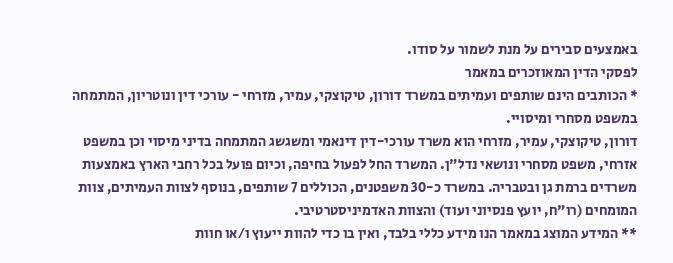באמצעים סבירים על מנת לשמור על סודו.
לפסקי הדין המאוזכרים במאמר
* הכותבים הינם שותפים ועמיתים במשרד דורון, טיקוצקי, עמיר, מזרחי - עורכי דין ונוטריון, המתמחה במשפט מסחרי ומיסויי.
דורון, טיקוצקי, עמיר, מזרחי הוא משרד עורכי-דין דינאמי ומשגשג המתמחה בדיני מיסוי וכן במשפט אזרחי, משפט מסחרי ונושאי נדל"ן. המשרד החל לפעול בחיפה, וכיום פועל בכל רחבי הארץ באמצעות משרדים ברמת גן ובטבריה. במשרד כ-30 משפטנים, הכוללים 7 שותפים, בנוסף לצוות העמיתים, צוות המומחים (רו"ח, יועץ פנסיוני ועוד) והצוות האדמיניסטרטיבי.
** המידע המוצג במאמר הנו מידע כללי בלבד, ואין בו כדי להוות ייעוץ ו/או חוות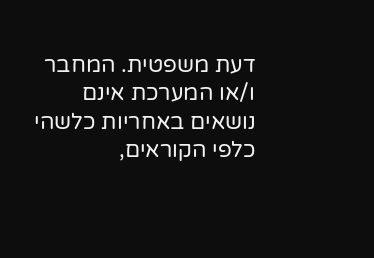דעת משפטית. המחבר ו/או המערכת אינם נושאים באחריות כלשהי כלפי הקוראים,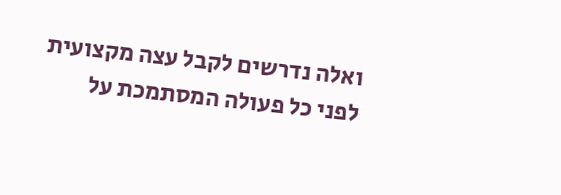ואלה נדרשים לקבל עצה מקצועית לפני כל פעולה המסתמכת על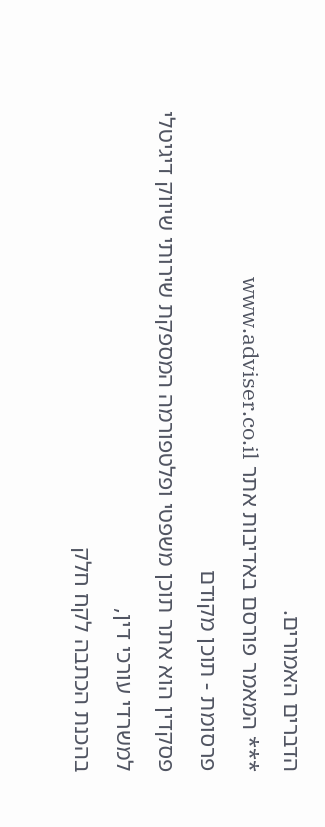הדברים האמורים.
*** המאמר פורסם באדיבות אתר www.adviser.co.il
פרסומת - תוכן מקודם
פסקדין הוא אתר תוכן משפטי ופלטפורמה המספקת שירותי שיווק דיגיטלי למשרדי עורכי דין,
בהכנת הכתבה לקח חלק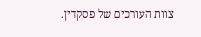צוות העורכים של פסקדין.